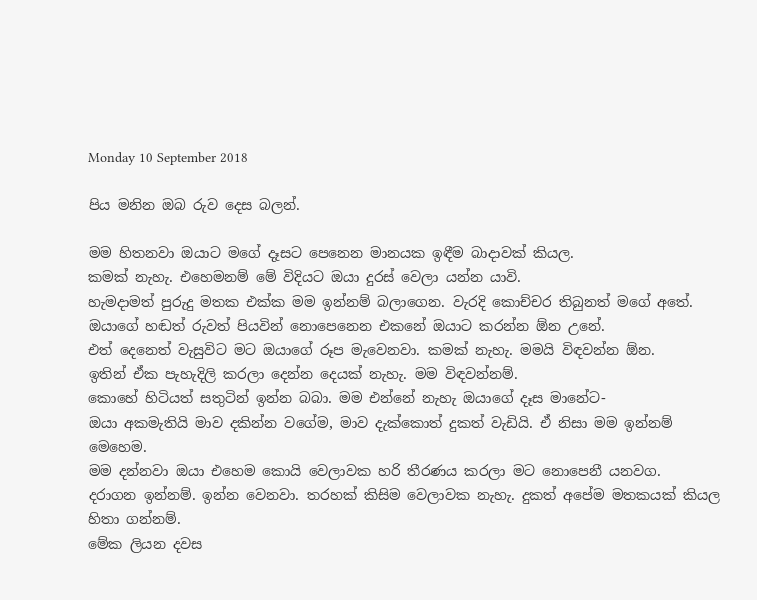Monday 10 September 2018

පිය මනින ඔබ රුව දෙස බලන්.

මම හිතනවා ඔයාට මගේ දෑසට පෙනෙන මානයක ඉඳීම බාදාවක් කියල.
කමක් නැහැ. එහෙමනම් මේ විදියට ඔයා දුරස් වෙලා යන්න යාවි.
හැමදාමත් පුරුදු මතක එක්ක මම ඉන්නම් බලාගෙන. වැරදි කොච්චර තිබුනත් මගේ අතේ.
ඔයාගේ හඬත් රුවත් පියවින් නොපෙනෙන එකනේ ඔයාට කරන්න ඕන උනේ.
එත් දෙනෙත් වැසුවිට මට ඔයාගේ රූප මැවෙනවා. කමක් නැහැ. මමයි විඳවන්න ඕන.
ඉතින් ඒක පැහැදිලි කරලා දෙන්න දෙයක් නැහැ. මම විඳවන්නම්.
කොහේ හිටියත් සතුටින් ඉන්න බබා. මම එන්නේ නැහැ ඔයාගේ දෑස මානේට-
ඔයා අකමැතියි මාව දකින්න වගේම, මාව දැක්කොත් දුකත් වැඩියි. ඒ නිසා මම ඉන්නම් මෙහෙම.
මම දන්නවා ඔයා එහෙම කොයි වෙලාවක හරි තීරණය කරලා මට නොපෙනී යනවග.
දරාගන ඉන්නම්. ඉන්න වෙනවා. තරහක් කිසිම වෙලාවක නැහැ. දුකත් අපේම මතකයක් කියල හිතා ගන්නම්.
මේක ලියන දවස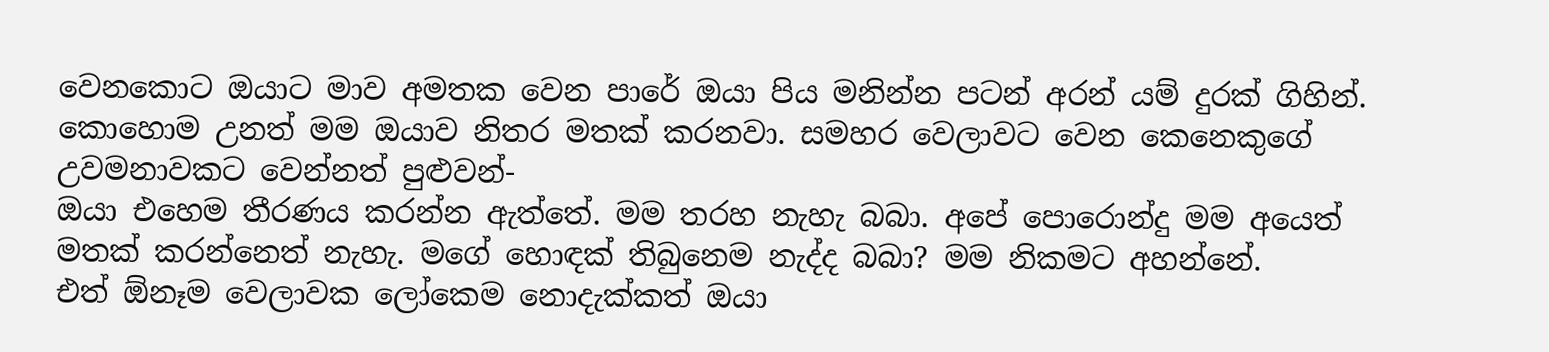වෙනකොට ඔයාට මාව අමතක වෙන පාරේ ඔයා පිය මනින්න පටන් අරන් යම් දුරක් ගිහින්.
කොහොම උනත් මම ඔයාව නිතර මතක් කරනවා. සමහර වෙලාවට වෙන කෙනෙකුගේ උවමනාවකට වෙන්නත් පුළුවන්-
ඔයා එහෙම තීරණය කරන්න ඇත්තේ. මම තරහ නැහැ බබා. අපේ පොරොන්දු මම අයෙත් මතක් කරන්නෙත් නැහැ. මගේ හොඳක් තිබුනෙම නැද්ද බබා? මම නිකමට අහන්නේ.
එත් ඕනෑම වෙලාවක ලෝකෙම නොදැක්කත් ඔයා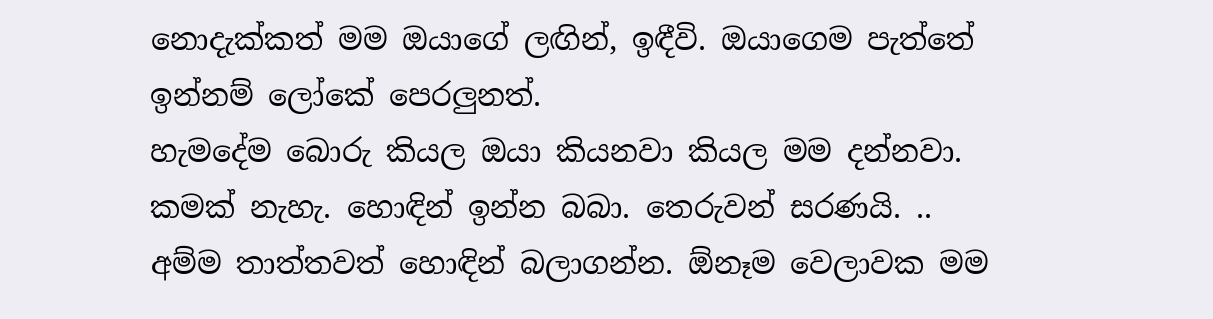නොදැක්කත් මම ඔයාගේ ලඟින්, ඉඳීවි. ඔයාගෙම පැත්තේ ඉන්නම් ලෝකේ පෙරලුනත්.
හැමදේම බොරු කියල ඔයා කියනවා කියල මම දන්නවා. කමක් නැහැ. හොඳින් ඉන්න බබා. තෙරුවන් සරණයි. ..
අම්ම තාත්තවත් හොඳින් බලාගන්න. ඕනෑම වෙලාවක මම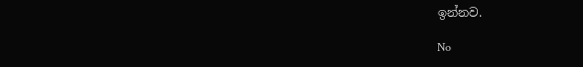ඉන්නව.

No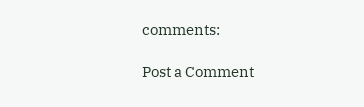comments:

Post a Comment